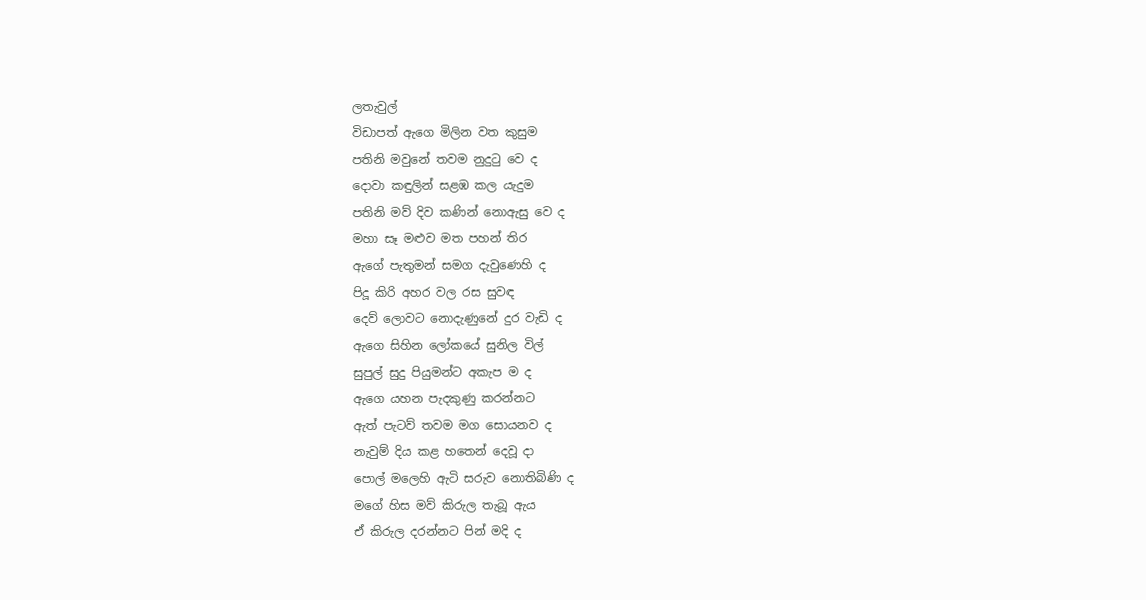ලතැවුල්
විඩාපත් ඇගෙ මිලින වත කුසුම
පතිනි මවුනේ තවම නුදුටු වෙ ද
දොවා කඳුලින් සළඹ කල යැදුම
පතිනි මව් දිව කණින් නොඇසු වෙ ද
මහා සෑ මළුව මත පහන් තිර
ඇගේ පැතුමන් සමග දැවුණෙහි ද
පිදූ කිරි අහර වල රස සුවඳ
දෙව් ලොවට නොදැණුනේ දුර වැඩි ද
ඇගෙ සිහින ලෝකයේ සුනිල විල්
සුපුල් සුදු පියුමන්ට අකැප ම ද
ඇගෙ යහන පැදකුණු කරන්නට
ඇත් පැටව් තවම මග සොයනව ද
නැවුම් දිය කළ හතෙන් දෙවූ දා
පොල් මලෙහි ඇටි සරුව නොතිබිණි ද
මගේ හිස මව් කිරුල තැබූ ඇය
ඒ කිරුල දරන්නට පින් මදි ද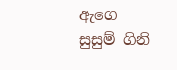ඇගෙ සුසුම් ගිනි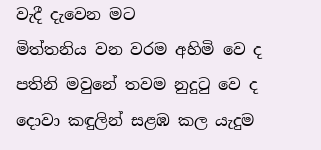වැදී දැවෙන මට
මිත්තනිය වන වරම අහිමි වෙ ද
පතිනි මවුනේ තවම නුදුටු වෙ ද
දොවා කඳුලින් සළඹ කල යැදුම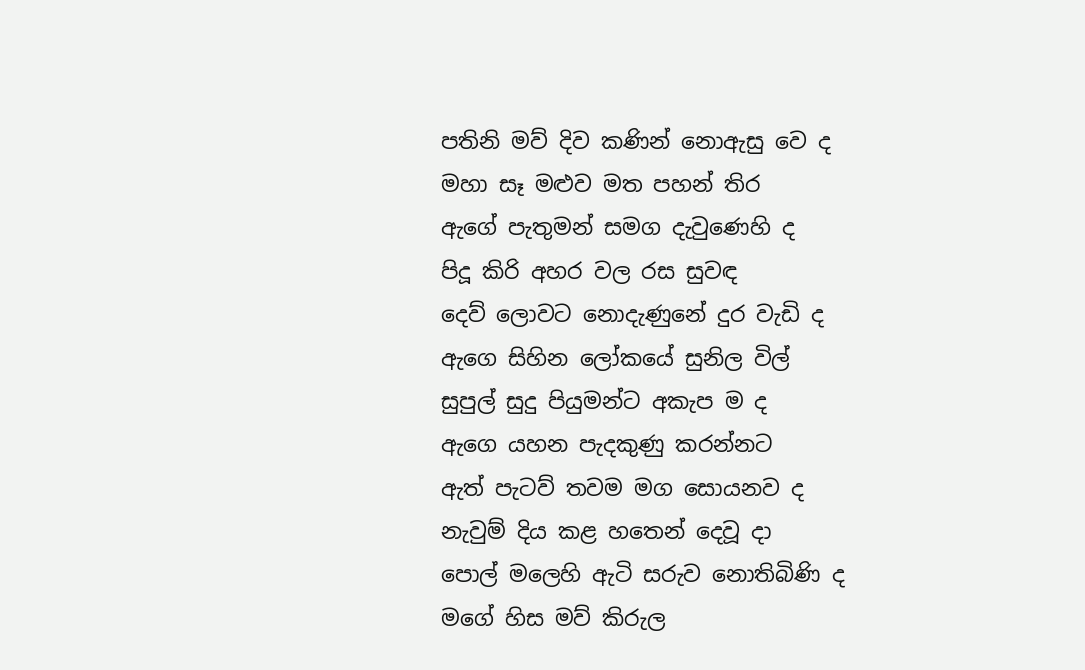පතිනි මව් දිව කණින් නොඇසු වෙ ද
මහා සෑ මළුව මත පහන් තිර
ඇගේ පැතුමන් සමග දැවුණෙහි ද
පිදූ කිරි අහර වල රස සුවඳ
දෙව් ලොවට නොදැණුනේ දුර වැඩි ද
ඇගෙ සිහින ලෝකයේ සුනිල විල්
සුපුල් සුදු පියුමන්ට අකැප ම ද
ඇගෙ යහන පැදකුණු කරන්නට
ඇත් පැටව් තවම මග සොයනව ද
නැවුම් දිය කළ හතෙන් දෙවූ දා
පොල් මලෙහි ඇටි සරුව නොතිබිණි ද
මගේ හිස මව් කිරුල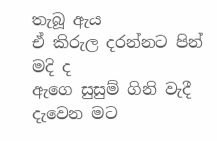තැබූ ඇය
ඒ කිරුල දරන්නට පින් මදි ද
ඇගෙ සුසුම් ගිනි වැදී දැවෙන මට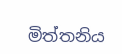මිත්තනිය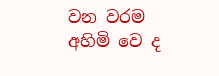වන වරම අහිමි වෙ ද